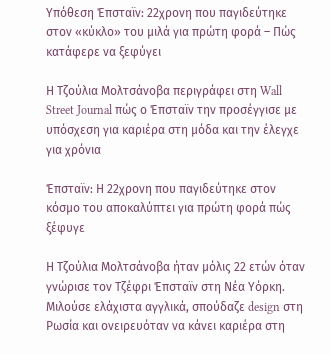Υπόθεση Έπσταϊν: 22χρονη που παγιδεύτηκε στον «κύκλο» του μιλά για πρώτη φορά – Πώς κατάφερε να ξεφύγει

Η Τζούλια Μολτσάνοβα περιγράφει στη Wall Street Journal πώς ο Έπσταϊν την προσέγγισε με υπόσχεση για καριέρα στη μόδα και την έλεγχε για χρόνια

Έπσταϊν: Η 22χρονη που παγιδεύτηκε στον κόσμο του αποκαλύπτει για πρώτη φορά πώς ξέφυγε

Η Τζούλια Μολτσάνοβα ήταν μόλις 22 ετών όταν γνώρισε τον Τζέφρι Έπσταϊν στη Νέα Υόρκη. Μιλούσε ελάχιστα αγγλικά, σπούδαζε design στη Ρωσία και ονειρευόταν να κάνει καριέρα στη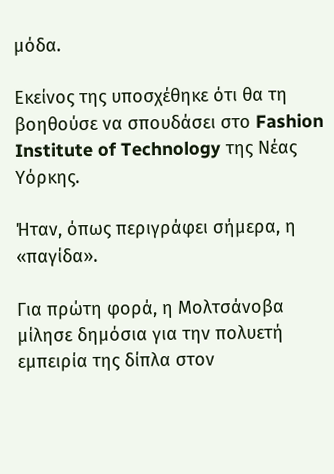μόδα.

Εκείνος της υποσχέθηκε ότι θα τη βοηθούσε να σπουδάσει στο Fashion Institute of Technology της Νέας Υόρκης.

Ήταν, όπως περιγράφει σήμερα, η «παγίδα».

Για πρώτη φορά, η Μολτσάνοβα μίλησε δημόσια για την πολυετή εμπειρία της δίπλα στον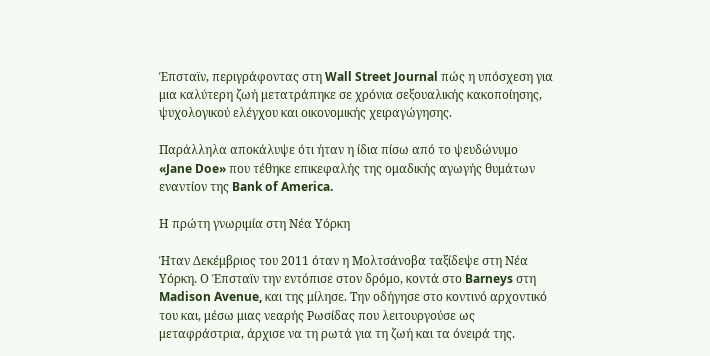Έπσταϊν, περιγράφοντας στη Wall Street Journal πώς η υπόσχεση για μια καλύτερη ζωή μετατράπηκε σε χρόνια σεξουαλικής κακοποίησης, ψυχολογικού ελέγχου και οικονομικής χειραγώγησης.

Παράλληλα αποκάλυψε ότι ήταν η ίδια πίσω από το ψευδώνυμο «Jane Doe» που τέθηκε επικεφαλής της ομαδικής αγωγής θυμάτων εναντίον της Bank of America.

Η πρώτη γνωριμία στη Νέα Υόρκη

Ήταν Δεκέμβριος του 2011 όταν η Μολτσάνοβα ταξίδεψε στη Νέα Υόρκη. Ο Έπσταϊν την εντόπισε στον δρόμο, κοντά στο Barneys στη Madison Avenue, και της μίλησε. Την οδήγησε στο κοντινό αρχοντικό του και, μέσω μιας νεαρής Ρωσίδας που λειτουργούσε ως μεταφράστρια, άρχισε να τη ρωτά για τη ζωή και τα όνειρά της.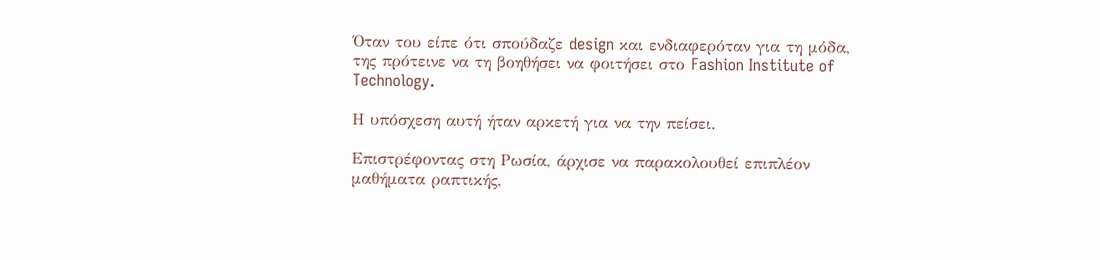Όταν του είπε ότι σπούδαζε design και ενδιαφερόταν για τη μόδα, της πρότεινε να τη βοηθήσει να φοιτήσει στο Fashion Institute of Technology.

Η υπόσχεση αυτή ήταν αρκετή για να την πείσει.

Επιστρέφοντας στη Ρωσία, άρχισε να παρακολουθεί επιπλέον μαθήματα ραπτικής,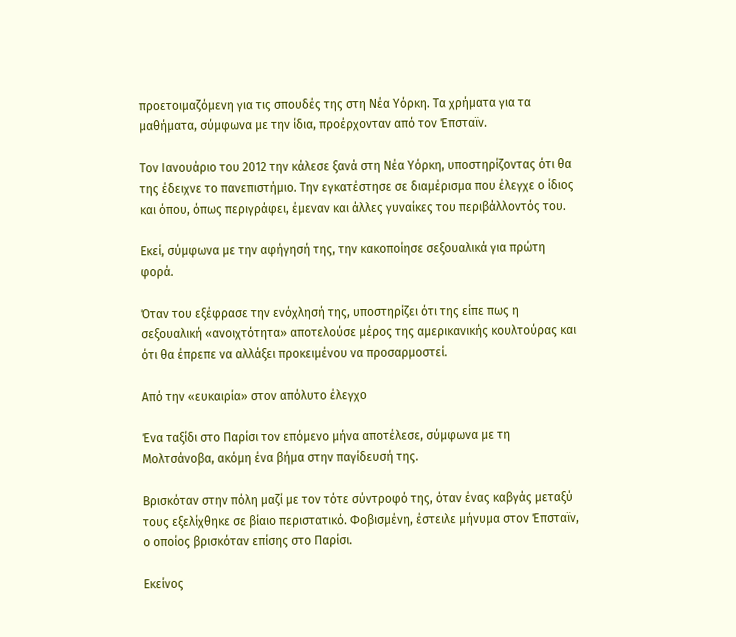προετοιμαζόμενη για τις σπουδές της στη Νέα Υόρκη. Τα χρήματα για τα μαθήματα, σύμφωνα με την ίδια, προέρχονταν από τον Έπσταϊν.

Τον Ιανουάριο του 2012 την κάλεσε ξανά στη Νέα Υόρκη, υποστηρίζοντας ότι θα της έδειχνε το πανεπιστήμιο. Την εγκατέστησε σε διαμέρισμα που έλεγχε ο ίδιος και όπου, όπως περιγράφει, έμεναν και άλλες γυναίκες του περιβάλλοντός του.

Εκεί, σύμφωνα με την αφήγησή της, την κακοποίησε σεξουαλικά για πρώτη φορά.

Όταν του εξέφρασε την ενόχλησή της, υποστηρίζει ότι της είπε πως η σεξουαλική «ανοιχτότητα» αποτελούσε μέρος της αμερικανικής κουλτούρας και ότι θα έπρεπε να αλλάξει προκειμένου να προσαρμοστεί.

Από την «ευκαιρία» στον απόλυτο έλεγχο

Ένα ταξίδι στο Παρίσι τον επόμενο μήνα αποτέλεσε, σύμφωνα με τη Μολτσάνοβα, ακόμη ένα βήμα στην παγίδευσή της.

Βρισκόταν στην πόλη μαζί με τον τότε σύντροφό της, όταν ένας καβγάς μεταξύ τους εξελίχθηκε σε βίαιο περιστατικό. Φοβισμένη, έστειλε μήνυμα στον Έπσταϊν, ο οποίος βρισκόταν επίσης στο Παρίσι.

Εκείνος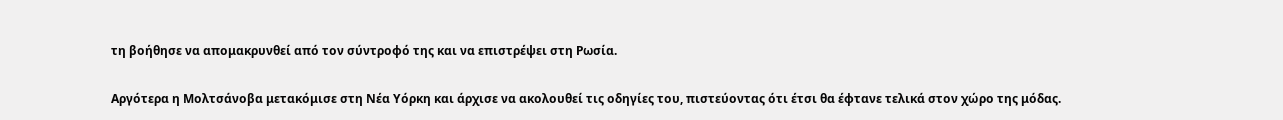τη βοήθησε να απομακρυνθεί από τον σύντροφό της και να επιστρέψει στη Ρωσία.

Αργότερα η Μολτσάνοβα μετακόμισε στη Νέα Υόρκη και άρχισε να ακολουθεί τις οδηγίες του, πιστεύοντας ότι έτσι θα έφτανε τελικά στον χώρο της μόδας.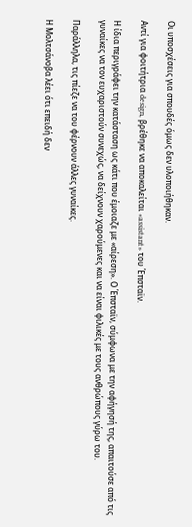Οι υποσχέσεις για σπουδές όμως δεν υλοποιήθηκαν.

Αντί για φοιτήτρια design, βρέθηκε να αποκαλείται «assistant» του Έπσταϊν.

Η ίδια περιγράφει την κατάσταση ως κάτι που έμοιαζε με «αίρεση». Ο Έπσταϊν, σύμφωνα με την αφήγησή της, απαιτούσε από τις γυναίκες να τον ευχαριστούν συνεχώς, να δείχνουν χαρούμενες και να είναι φιλικές με τους ανθρώπους γύρω του.

Παράλληλα, τις πίεζε να του φέρνουν άλλες γυναίκες.

Η Μολτσάνοβα λέει ότι επειδή δεν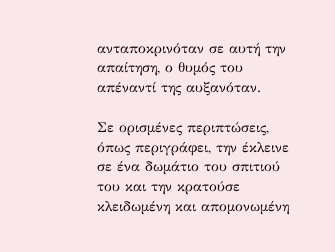ανταποκρινόταν σε αυτή την απαίτηση, ο θυμός του απέναντί της αυξανόταν.

Σε ορισμένες περιπτώσεις, όπως περιγράφει, την έκλεινε σε ένα δωμάτιο του σπιτιού του και την κρατούσε κλειδωμένη και απομονωμένη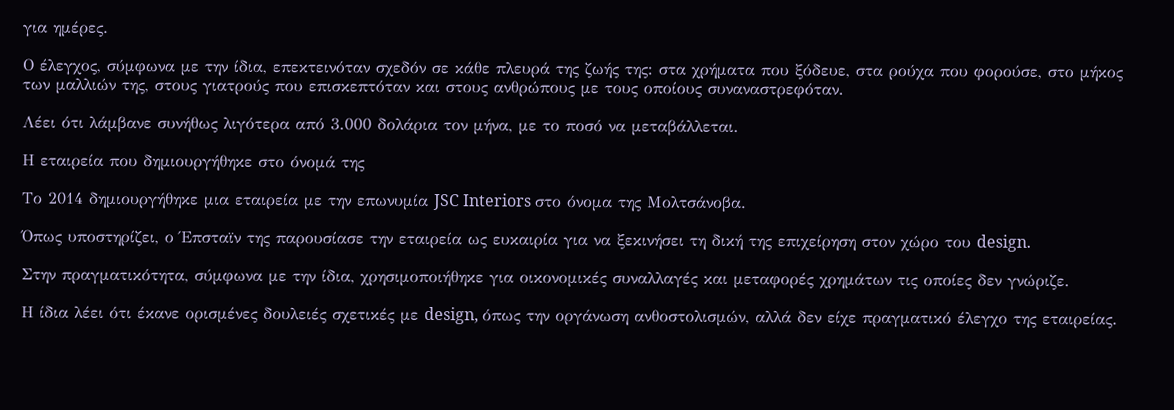για ημέρες.

Ο έλεγχος, σύμφωνα με την ίδια, επεκτεινόταν σχεδόν σε κάθε πλευρά της ζωής της: στα χρήματα που ξόδευε, στα ρούχα που φορούσε, στο μήκος των μαλλιών της, στους γιατρούς που επισκεπτόταν και στους ανθρώπους με τους οποίους συναναστρεφόταν.

Λέει ότι λάμβανε συνήθως λιγότερα από 3.000 δολάρια τον μήνα, με το ποσό να μεταβάλλεται.

Η εταιρεία που δημιουργήθηκε στο όνομά της

Το 2014 δημιουργήθηκε μια εταιρεία με την επωνυμία JSC Interiors στο όνομα της Μολτσάνοβα.

Όπως υποστηρίζει, ο Έπσταϊν της παρουσίασε την εταιρεία ως ευκαιρία για να ξεκινήσει τη δική της επιχείρηση στον χώρο του design.

Στην πραγματικότητα, σύμφωνα με την ίδια, χρησιμοποιήθηκε για οικονομικές συναλλαγές και μεταφορές χρημάτων τις οποίες δεν γνώριζε.

Η ίδια λέει ότι έκανε ορισμένες δουλειές σχετικές με design, όπως την οργάνωση ανθοστολισμών, αλλά δεν είχε πραγματικό έλεγχο της εταιρείας.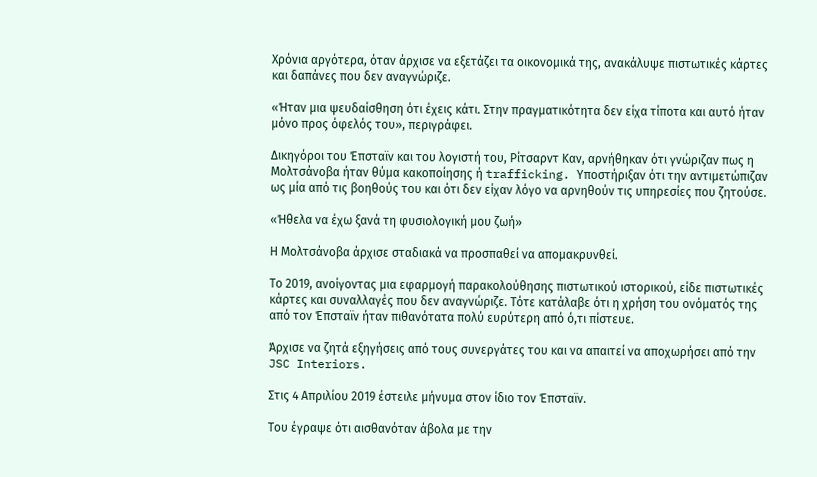Χρόνια αργότερα, όταν άρχισε να εξετάζει τα οικονομικά της, ανακάλυψε πιστωτικές κάρτες και δαπάνες που δεν αναγνώριζε.

«Ήταν μια ψευδαίσθηση ότι έχεις κάτι. Στην πραγματικότητα δεν είχα τίποτα και αυτό ήταν μόνο προς όφελός του», περιγράφει.

Δικηγόροι του Έπσταϊν και του λογιστή του, Ρίτσαρντ Καν, αρνήθηκαν ότι γνώριζαν πως η Μολτσάνοβα ήταν θύμα κακοποίησης ή trafficking. Υποστήριξαν ότι την αντιμετώπιζαν ως μία από τις βοηθούς του και ότι δεν είχαν λόγο να αρνηθούν τις υπηρεσίες που ζητούσε.

«Ήθελα να έχω ξανά τη φυσιολογική μου ζωή»

Η Μολτσάνοβα άρχισε σταδιακά να προσπαθεί να απομακρυνθεί.

Το 2019, ανοίγοντας μια εφαρμογή παρακολούθησης πιστωτικού ιστορικού, είδε πιστωτικές κάρτες και συναλλαγές που δεν αναγνώριζε. Τότε κατάλαβε ότι η χρήση του ονόματός της από τον Έπσταϊν ήταν πιθανότατα πολύ ευρύτερη από ό,τι πίστευε.

Άρχισε να ζητά εξηγήσεις από τους συνεργάτες του και να απαιτεί να αποχωρήσει από την JSC Interiors.

Στις 4 Απριλίου 2019 έστειλε μήνυμα στον ίδιο τον Έπσταϊν.

Του έγραψε ότι αισθανόταν άβολα με την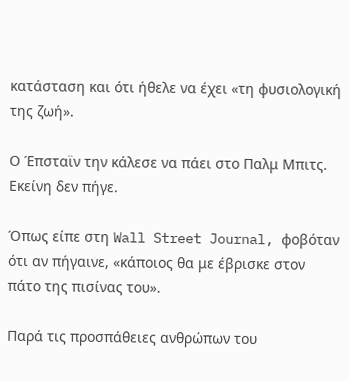κατάσταση και ότι ήθελε να έχει «τη φυσιολογική της ζωή».

Ο Έπσταϊν την κάλεσε να πάει στο Παλμ Μπιτς. Εκείνη δεν πήγε.

Όπως είπε στη Wall Street Journal, φοβόταν ότι αν πήγαινε, «κάποιος θα με έβρισκε στον πάτο της πισίνας του».

Παρά τις προσπάθειες ανθρώπων του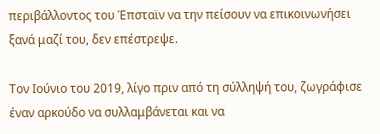περιβάλλοντος του Έπσταϊν να την πείσουν να επικοινωνήσει ξανά μαζί του, δεν επέστρεψε.

Τον Ιούνιο του 2019, λίγο πριν από τη σύλληψή του, ζωγράφισε έναν αρκούδο να συλλαμβάνεται και να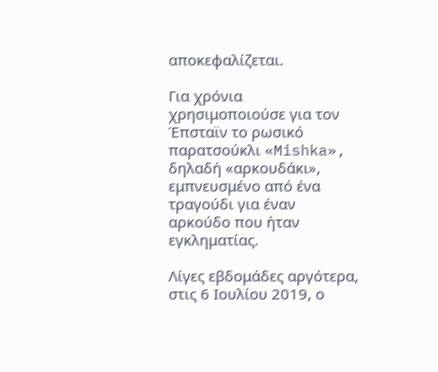αποκεφαλίζεται.

Για χρόνια χρησιμοποιούσε για τον Έπσταϊν το ρωσικό παρατσούκλι «Mishka», δηλαδή «αρκουδάκι», εμπνευσμένο από ένα τραγούδι για έναν αρκούδο που ήταν εγκληματίας.

Λίγες εβδομάδες αργότερα, στις 6 Ιουλίου 2019, ο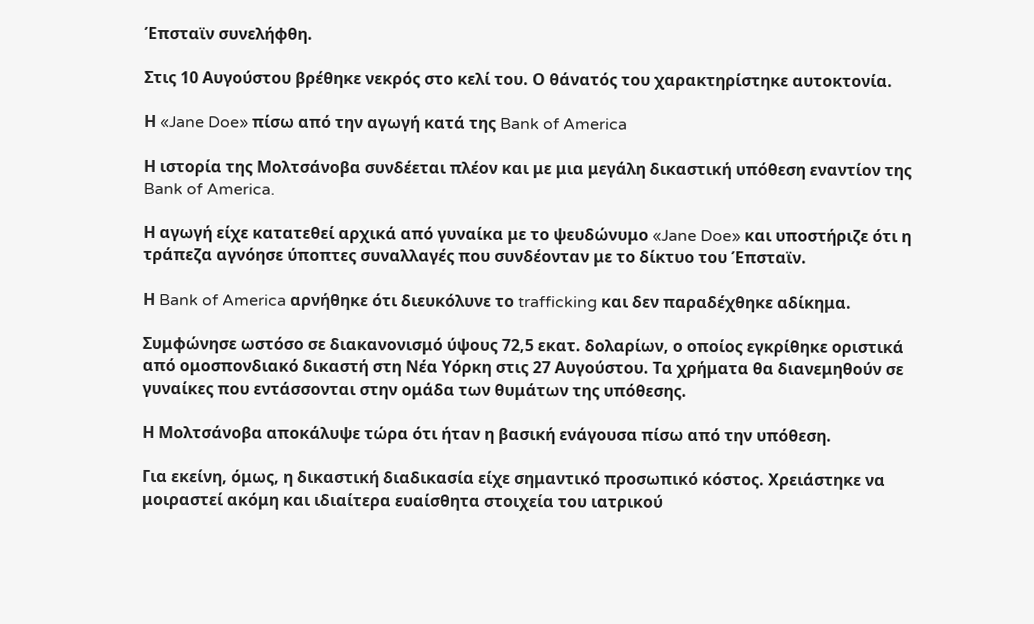Έπσταϊν συνελήφθη.

Στις 10 Αυγούστου βρέθηκε νεκρός στο κελί του. Ο θάνατός του χαρακτηρίστηκε αυτοκτονία.

Η «Jane Doe» πίσω από την αγωγή κατά της Bank of America

Η ιστορία της Μολτσάνοβα συνδέεται πλέον και με μια μεγάλη δικαστική υπόθεση εναντίον της Bank of America.

Η αγωγή είχε κατατεθεί αρχικά από γυναίκα με το ψευδώνυμο «Jane Doe» και υποστήριζε ότι η τράπεζα αγνόησε ύποπτες συναλλαγές που συνδέονταν με το δίκτυο του Έπσταϊν.

Η Bank of America αρνήθηκε ότι διευκόλυνε το trafficking και δεν παραδέχθηκε αδίκημα.

Συμφώνησε ωστόσο σε διακανονισμό ύψους 72,5 εκατ. δολαρίων, ο οποίος εγκρίθηκε οριστικά από ομοσπονδιακό δικαστή στη Νέα Υόρκη στις 27 Αυγούστου. Τα χρήματα θα διανεμηθούν σε γυναίκες που εντάσσονται στην ομάδα των θυμάτων της υπόθεσης.

Η Μολτσάνοβα αποκάλυψε τώρα ότι ήταν η βασική ενάγουσα πίσω από την υπόθεση.

Για εκείνη, όμως, η δικαστική διαδικασία είχε σημαντικό προσωπικό κόστος. Χρειάστηκε να μοιραστεί ακόμη και ιδιαίτερα ευαίσθητα στοιχεία του ιατρικού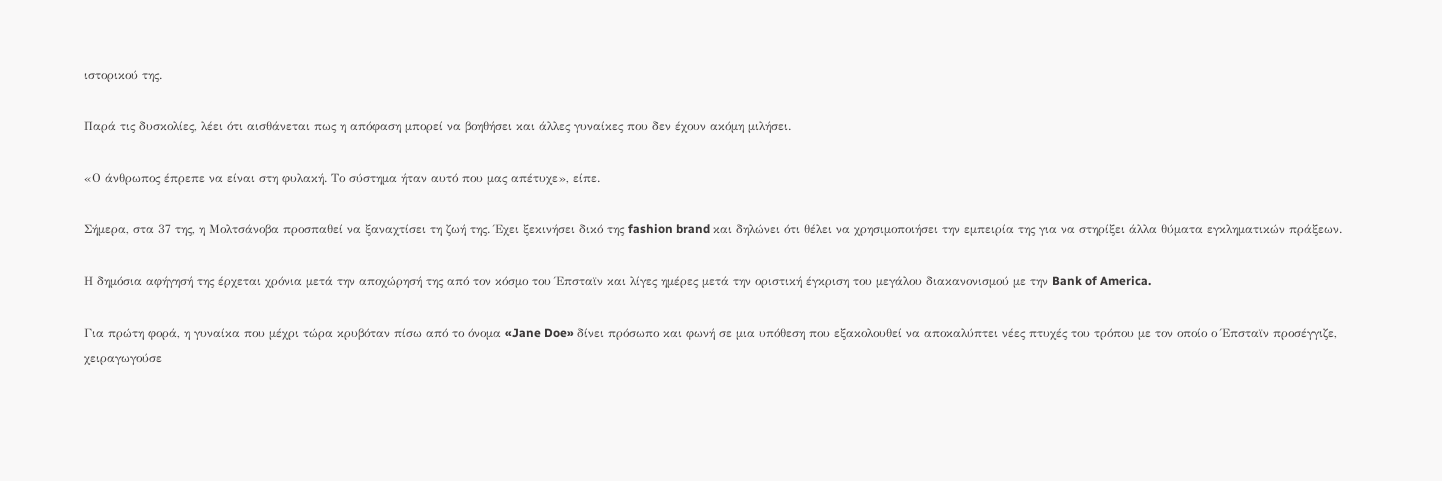ιστορικού της.

Παρά τις δυσκολίες, λέει ότι αισθάνεται πως η απόφαση μπορεί να βοηθήσει και άλλες γυναίκες που δεν έχουν ακόμη μιλήσει.

«Ο άνθρωπος έπρεπε να είναι στη φυλακή. Το σύστημα ήταν αυτό που μας απέτυχε», είπε.

Σήμερα, στα 37 της, η Μολτσάνοβα προσπαθεί να ξαναχτίσει τη ζωή της. Έχει ξεκινήσει δικό της fashion brand και δηλώνει ότι θέλει να χρησιμοποιήσει την εμπειρία της για να στηρίξει άλλα θύματα εγκληματικών πράξεων.

Η δημόσια αφήγησή της έρχεται χρόνια μετά την αποχώρησή της από τον κόσμο του Έπσταϊν και λίγες ημέρες μετά την οριστική έγκριση του μεγάλου διακανονισμού με την Bank of America.

Για πρώτη φορά, η γυναίκα που μέχρι τώρα κρυβόταν πίσω από το όνομα «Jane Doe» δίνει πρόσωπο και φωνή σε μια υπόθεση που εξακολουθεί να αποκαλύπτει νέες πτυχές του τρόπου με τον οποίο ο Έπσταϊν προσέγγιζε, χειραγωγούσε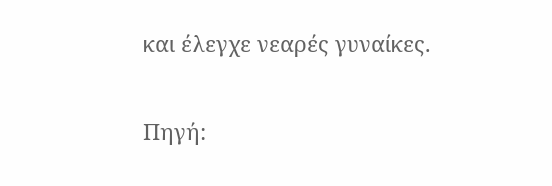και έλεγχε νεαρές γυναίκες.


Πηγή: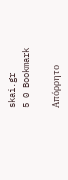skai.gr
5 0 Bookmark

Απόρρητο